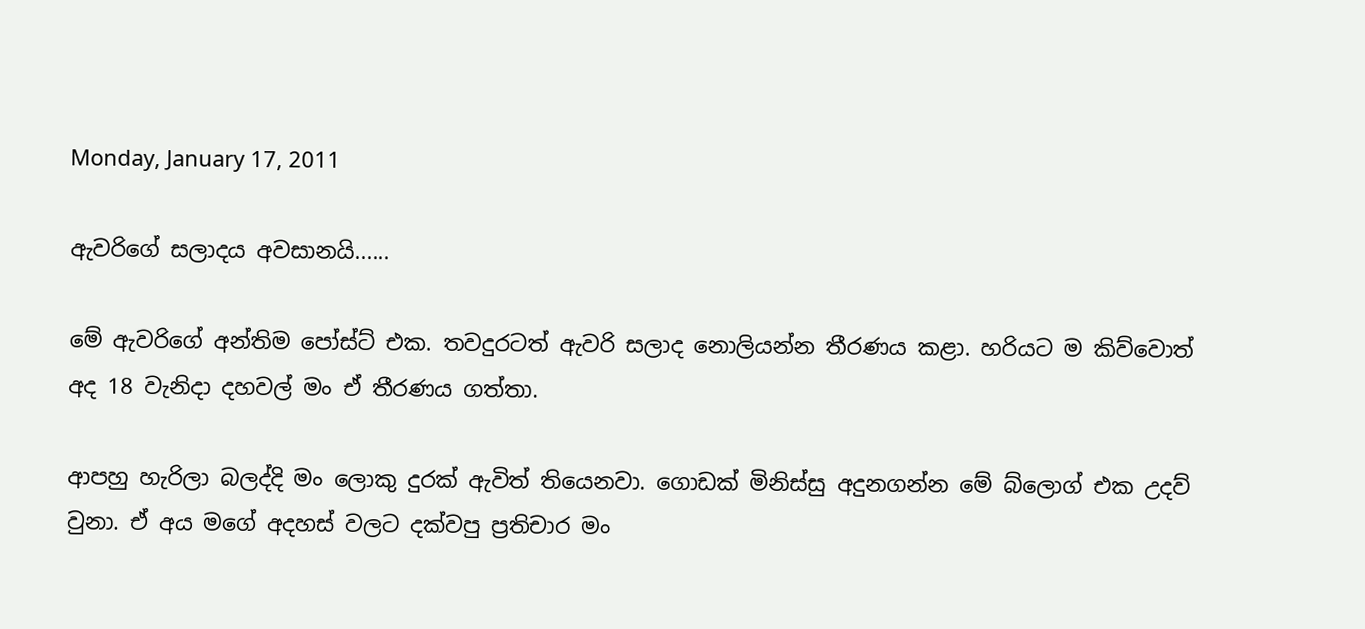Monday, January 17, 2011

ඇවරිගේ සලාදය අවසානයි......

මේ ඇවරිගේ අන්තිම පෝස්ට් එක. තවදුරටත් ඇවරි සලාද නොලියන්න තීරණය කළා. හරියට ම කිව්වොත් අද 18 වැනිදා දහවල් මං ඒ තීරණය ගත්තා.

ආපහු හැරිලා බලද්දි මං ලොකු දුරක් ඇවිත් තියෙනවා. ගොඩක් මිනිස්සු අදුනගන්න මේ බ්ලොග් එක උදව් වුනා. ඒ අය මගේ අදහස් වලට දක්වපු ප්‍රතිචාර මං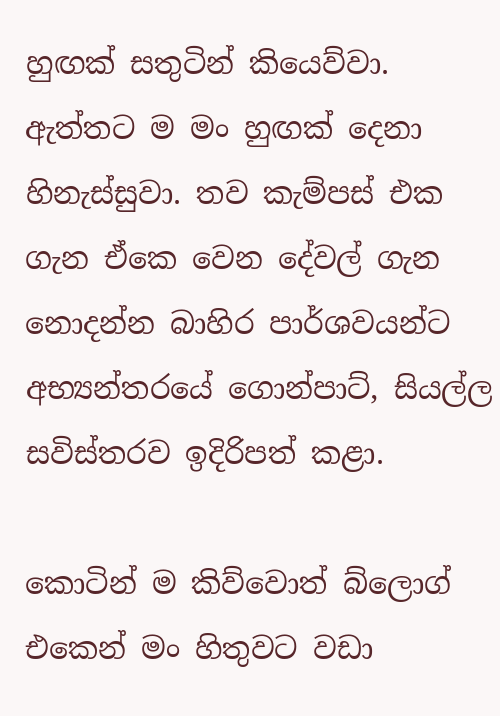හුඟක් සතුටින් කියෙව්වා. ඇත්තට ම මං හුඟක් දෙනා හිනැස්සුවා. තව කැම්පස් එක ගැන ඒකෙ වෙන දේවල් ගැන නොදන්න බාහිර පාර්ශවයන්ට අභ්‍යන්තරයේ ගොන්පාට්, සියල්ල සවිස්තරව ඉදිරිපත් කළා.

කොටින් ම කිව්වොත් බ්ලොග් එකෙන් මං හිතුවට වඩා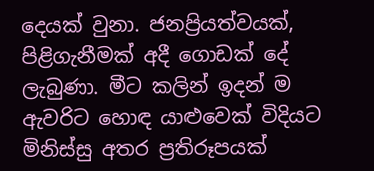දෙයක් වුනා. ජනප්‍රියත්වයක්, පිළිගැනීමක් අදී ගොඩක් දේ ලැබුණා. මීට කලින් ඉදන් ම ඇවරිට හොඳ යාළුවෙක් විදියට මිනිස්සු අතර ප්‍රතිරූපයක්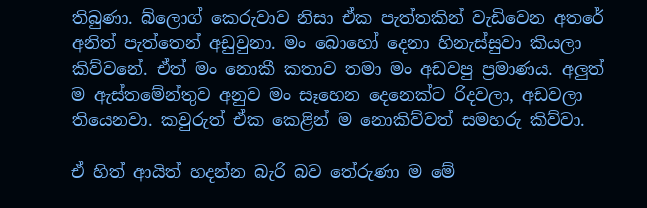තිබුණා. බ්ලොග් කෙරුවාව නිසා ඒක පැත්තකින් වැඩිවෙන අතරේ අනිත් පැත්තෙන් අඩුවුනා. මං බොහෝ දෙනා හිනැස්සුවා කියලා කිව්වනේ. ඒත් මං නොකී කතාව තමා මං අඩවපු ප්‍රමාණය. අලුත් ම ඇස්තමේන්තුව අනුව මං සෑහෙන දෙනෙක්ට රිදවලා, අඩවලා තියෙනවා. කවුරුත් ඒක කෙළින් ම නොකිව්වත් සමහරු කිව්වා.

ඒ හිත් ආයිත් හදන්න බැරි බව තේරුණා ම මේ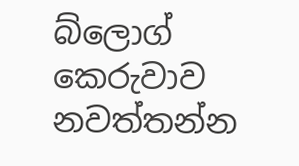බ්ලොග් කෙරුවාව නවත්තන්න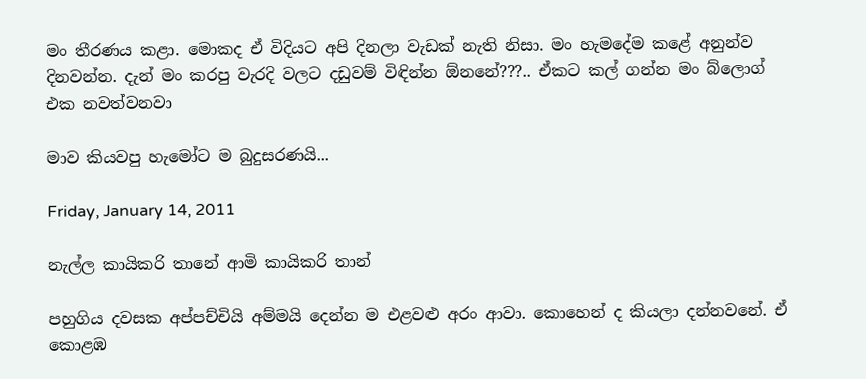මං තීරණය කළා. මොකද ඒ විදියට අපි දිනලා වැඩක් නැති නිසා. මං හැමදේම කළේ අනුන්ව දිනවන්න. දැන් මං කරපු වැරදි වලට දඩුවම් විඳින්න ඕනනේ???.. ඒකට කල් ගන්න මං බ්ලොග් එක නවත්වනවා

මාව කියවපු හැමෝට ම බුදුසරණයි...

Friday, January 14, 2011

නැල්ල කායිකරි තානේ ආමි කායිකරි තාන්

පහුගිය දවසක අප්පච්චියි අම්මයි දෙන්න ම එළවළු අරං ආවා. කොහෙන් ද කියලා දන්නවනේ. ඒ කොළඹ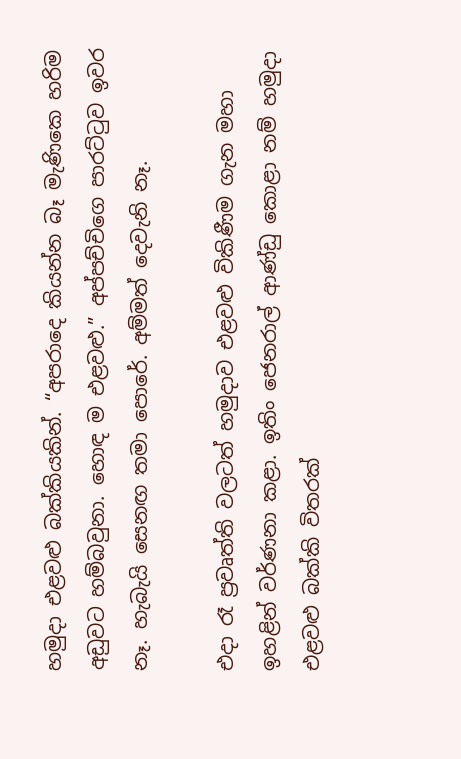හමුදා එළවළු බක්කියකින්. “අපරාදෙ කියන්න බෑ මැණිකෙ හරිම අඩුවට හම්බවුනා. හොඳ ම එළවළු.” අප්පච්චිගෙ පාරට්ටුව ඉවර නෑ. හැබැයි සෙනඟ තමා පොරේ. අම්මත් දෙවැනි නෑ.

එදා රෑ ප්‍රවෘත්ති වලටත් හමුදාව එළවළු විකිණීම ගැන මහා ඉහළින් වර්ණනා කළා. ඉතිං ජෙනරාල් ආණ්ඩු කොළා නම් හමුදා එළවළු බක්කි විතරක්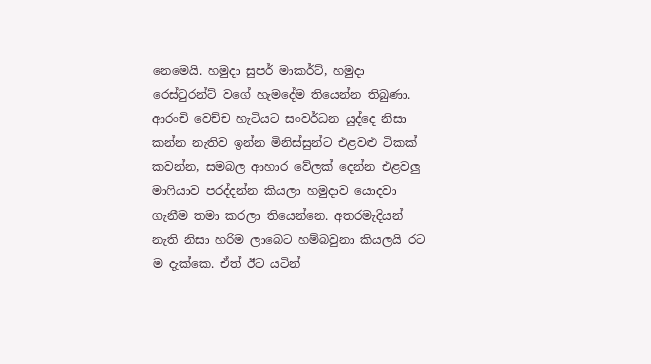නෙමෙයි. හමුදා සුපර් මාකර්ට්, හමුදා රෙස්ටුරන්ට් වගේ හැමදේම තියෙන්න තිබුණා. ආරංචි වෙච්ච හැටියට සංවර්ධන යුද්දෙ නිසා කන්න නැතිව ඉන්න මිනිස්සුන්ට එළවළු ටිකක් කවන්න, සමබල ආහාර වේලක් දෙන්න එළවලු මාෆියාව පරද්දන්න කියලා හමුදාව යොදවා ගැනීම තමා කරලා තියෙන්නෙ. අතරමැදියන් නැති නිසා හරිම ලාබෙට හම්බවුනා කියලයි රට ම දැක්කෙ. ඒත් ඊට යටින්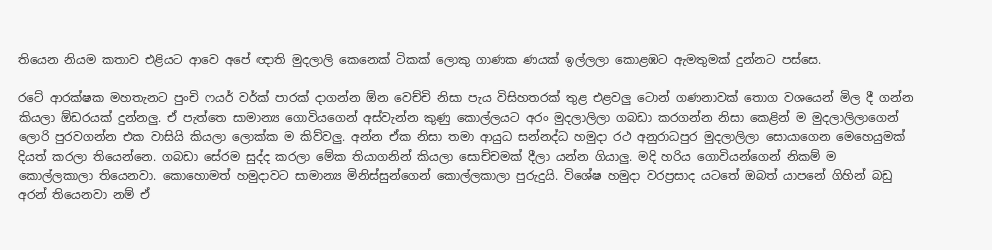තියෙන නියම කතාව එළියට ආවෙ අපේ ඥාති මුදලාලි කෙනෙක් ටිකක් ලොකු ගාණක ණයක් ඉල්ලලා කොළඹට ඇමතුමක් දුන්නට පස්සෙ.

රටේ ආරක්ෂක මහතැනට පුංචි ෆයර් වර්ක් පාරක් දාගන්න ඕන වෙච්චි නිසා පැය විසිහතරක් තුළ එළවලු ටොන් ගණනාවක් තොග වශයෙන් මිල දී ගන්න කියලා ඕඩරයක් දුන්නලු. ඒ පැත්තෙ සාමාන්‍ය ගොවියගෙන් අස්වැන්න කුණු කොල්ලයට අරං මුදලාලිලා ගබඩා කරගන්න නිසා කෙළින් ම මුදලාලිලාගෙන් ලොරි පුරවගන්න එක වාසියි කියලා ලොක්ක ම කිව්වලු. අන්න ඒක නිසා තමා ආයුධ සන්නද්ධ හමුදා රථ අනුරාධපුර මුදලාලිලා සොයාගෙන මෙහෙයුමක් දියත් කරලා තියෙන්නෙ. ගබඩා සේරම සුද්ද කරලා මේක තියාගනින් කියලා සොච්චමක් දීලා යන්න ගියාලු. මදි හරිය ගොවියන්ගෙන් නිකම් ම කොල්ලකාලා තියෙනවා. කොහොමත් හමුදාවට සාමාන්‍ය මිනිස්සුන්ගෙන් කොල්ලකාලා පුරුදුයි. විශේෂ හමුදා වරප්‍රසාද යටතේ ඔබත් යාපනේ ගිහින් බඩු අරන් තියෙනවා නම් ඒ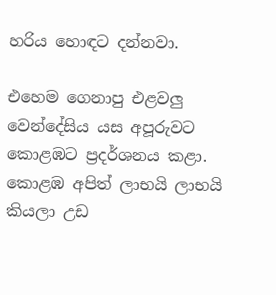හරිය හොඳට දන්නවා.

එහෙම ගෙනාපු එළවලු වෙන්දේසිය යස අපූරුවට කොළඹට ප්‍රදර්ශනය කළා. කොළඹ අපිත් ලාභයි ලාභයි කියලා උඩ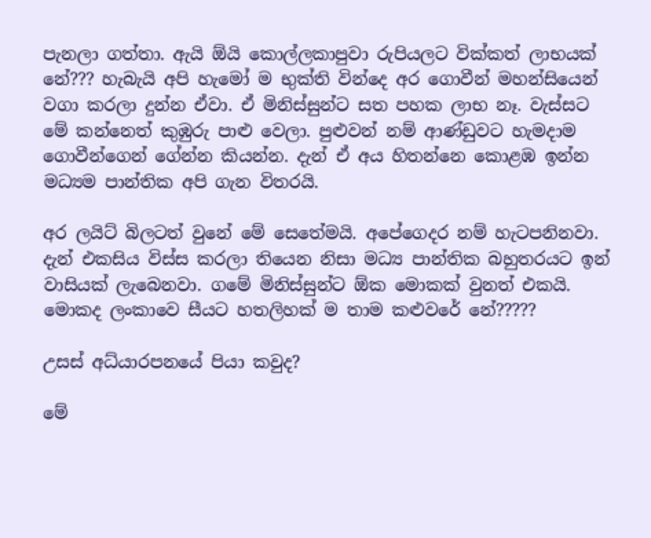පැනලා ගත්තා. ඇයි ඕයි කොල්ලකාපුවා රුපියලට වික්කත් ලාභයක් නේ??? හැබැයි අපි හැමෝ ම භුක්ති වින්දෙ අර ගොවීන් මහන්සියෙන් වගා කරලා දුන්න ඒවා. ඒ මිනිස්සුන්ට සත පහක ලාභ නෑ. වැස්සට මේ කන්නෙත් කුඹුරු පාළු වෙලා. පුළුවන් නම් ආණ්ඩුවට හැමදාම ගොවීන්ගෙන් ගේන්න කියන්න. දැන් ඒ අය හිතන්නෙ කොළඹ ඉන්න මධ්‍යම පාන්තික අපි ගැන විතරයි.

අර ලයිට් බිලටත් වුනේ මේ සෙතේමයි. අපේගෙදර නම් හැටපනිනවා. දැන් එකසිය විස්ස කරලා තියෙන නිසා මධ්‍ය පාන්තික බහුතරයට ඉන් වාසියක් ලැබෙනවා. ගමේ මිනිස්සුන්ට ඕක මොකක් වුනත් එකයි. මොකද ලංකාවෙ සීයට හතලිහක් ම තාම කළුවරේ නේ?????

උසස් අධ්යාරපනයේ පියා කවුද?

මේ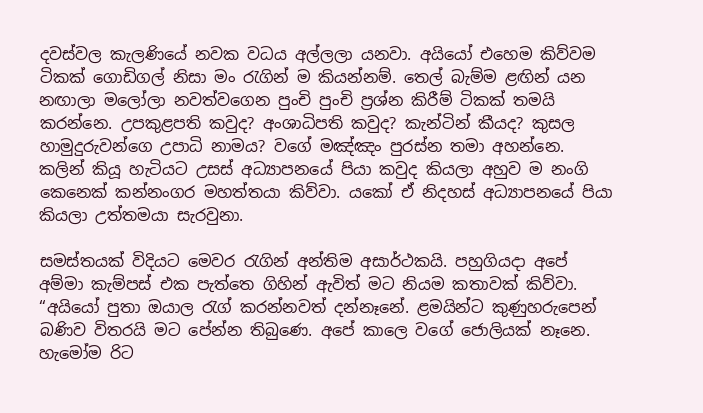දවස්වල කැලණියේ නවක වධය අල්ලලා යනවා. අයියෝ එහෙම කිව්වම ටිකක් ගොඩිගල් නිසා මං රැගින් ම කියන්නම්. තෙල් බැම්ම ළඟින් යන නඟාලා මලෝලා නවත්වගෙන පුංචි පුංචි ප්‍රශ්න කිරීම් ටිකක් තමයි කරන්නෙ. උපකුළපති කවුද? අංශාධිපති කවුද? කැන්ටින් කීයද? කුසල හාමුදුරුවන්ගෙ උපාධි නාමය? වගේ මඤ්ඤං පුරස්න තමා අහන්නෙ. කලින් කියූ හැටියට උසස් අධ්‍යාපනයේ පියා කවුද කියලා අහුව ම නංගි කෙනෙක් කන්නංගර මහත්තයා කිව්වා. යකෝ ඒ නිදහස් අධ්‍යාපනයේ පියා කියලා උත්තමයා සැරවුනා.

සමස්තයක් විදියට මෙවර රැගින් අන්තිම අසාර්ථකයි. පහුගියදා අපේ අම්මා කැම්පස් එක පැත්තෙ ගිහින් ඇවිත් මට නියම කතාවක් කිව්වා. “අයියෝ පුතා ඔයාල රැග් කරන්නවත් දන්නෑනේ. ළමයින්ට කුණුහරුපෙන් බණිව විතරයි මට පේන්න තිබුණෙ. අපේ කාලෙ වගේ ජොලියක් නෑනෙ. හැමෝම රිට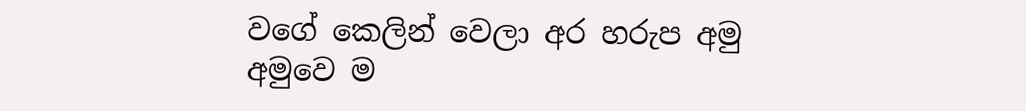වගේ කෙලින් වෙලා අර හරුප අමු අමුවෙ ම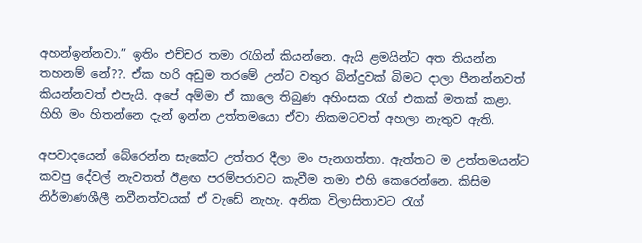අහන්ඉන්නවා.” ඉතිං එච්චර තමා රැගින් කියන්නෙ. ඇයි ළමයින්ට අත තියන්න තහනම් නේ??. ඒක හරි අඩුම තරමේ උන්ට වතුර බින්දුවක් බිමට දාලා පීනන්නවත් කියන්නවත් එපැයි. අපේ අම්මා ඒ කාලෙ තිබුණ අහිංසක රැග් එකක් මතක් කළා. හිහි මං හිතන්නෙ දැන් ඉන්න උත්තමයො ඒවා නිකමටවත් අහලා නැතුව ඇති.

අපවාදයෙන් බේරෙන්න සැකේට උත්තර දීලා මං පැනගත්තා. ඇත්තට ම උත්තමයන්ට කවපු දේවල් නැවතත් ඊළඟ පරම්පරාවට කැවීම තමා එහි කෙරෙන්නෙ. කිසිම නිර්මාණශීලී නවීනත්වයක් ඒ වැඩේ නැහැ. අනික විලාසිතාවට රැග්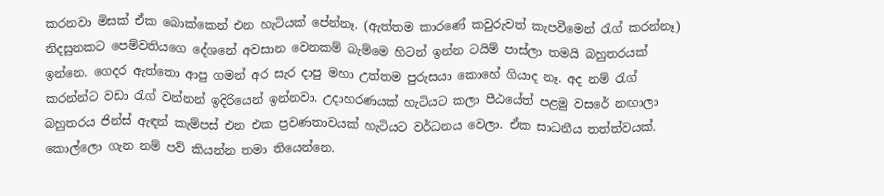කරනවා මිසක් ඒක බොක්කෙන් එන හැටියක් පේන්නෑ. (ඇත්තම කාරණේ කවුරුවත් කැපවීමෙන් රැග් කරන්නෑ) නිදසුනකට පෙම්වතියගෙ දේශනේ අවසාන වෙනකම් බැම්මෙ හිටන් ඉන්න ටයිම් පාස්ලා තමයි බහුතරයක් ඉන්නෙ. ගෙදර ඇත්තො ආපු ගමන් අර සැර දාපු මහා උත්තම පුරුසයා කොහේ ගියාද නෑ. අද නම් රැග් කරන්න්ට වඩා රැග් වන්නන් ඉදිරියෙන් ඉන්නවා. උදාහරණයක් හැටියට කලා පීඨයේත් පළමු වසරේ නඟාලා බහුතරය ජින්ස් ඇඳන් කැම්පස් එන එක ප්‍රවණතාවයක් හැටියට වර්ධනය වෙලා. ඒක සාධනීය තත්ත්වයක්. කොල්ලො ගැන නම් පව් කියන්න තමා තියෙන්නෙ.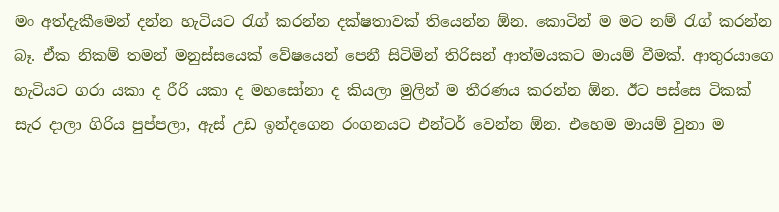මං අත්දැකීමෙන් දන්න හැටියට රැග් කරන්න දක්ෂතාවක් තියෙන්න ඕන. කොටින් ම මට නම් රැග් කරන්න බෑ. ඒක නිකම් තමන් මනුස්සයෙක් වේෂයෙන් පෙනී සිටිමින් තිරිසන් ආත්මයකට මායම් වීමක්. ආතුරයාගෙ හැටියට ගරා යකා ද රීරි යකා ද මහසෝනා ද කියලා මුලින් ම තීරණය කරන්න ඕන. ඊ‍ට පස්සෙ ටිකක් සැර දාලා ගිරිය පුප්පලා, ඇස් උඩ ඉන්දගෙන රංගනයට එන්ටර් වෙන්න ඕන. එහෙම මායම් වුනා ම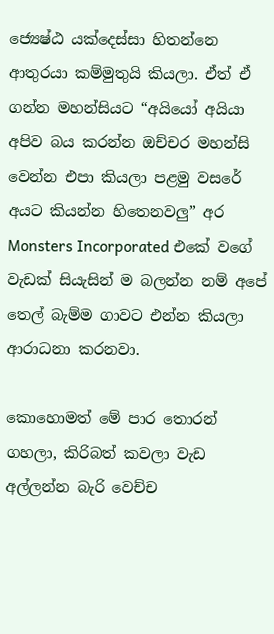ජ්‍යෙෂ්ඨ යක්දෙස්සා හිතන්නෙ ආතුරයා කම්මුතුයි කියලා. ඒත් ඒ ගන්න මහන්සියට “අයියෝ අයියා අපිව බය කරන්න ඔච්චර මහන්සි වෙන්න එපා කියලා පළමු වසරේ අයට කියන්න හිතෙනවලු” අර Monsters Incorporated එකේ වගේ වැඩක් සියැසින් ම බලන්න නම් අපේ තෙල් බැම්ම ගාවට එන්න කියලා ආරාධනා කරනවා.

කොහොමත් මේ පාර තොරන් ගහලා, කිරිබත් කවලා වැඩ අල්ලන්න බැරි වෙච්ච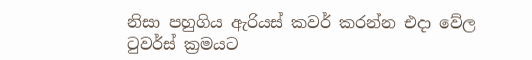නිසා පහුගිය ඇරියස් කවර් කරන්න එදා වේල ටුවර්ස් ක්‍රමයට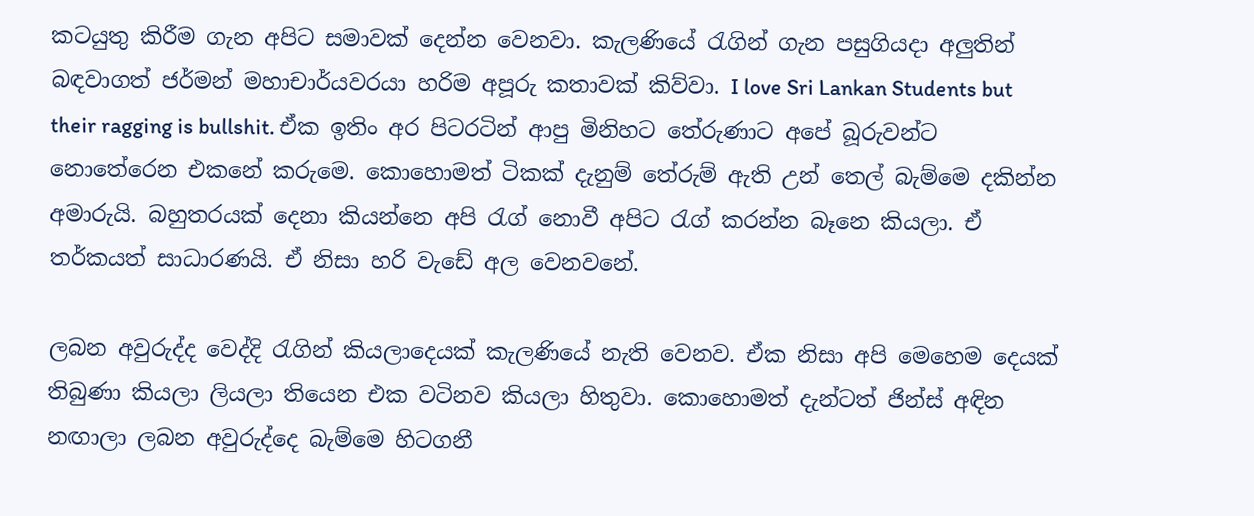කටයුතු කිරීම ගැන අපිට සමාවක් දෙන්න වෙනවා. කැලණියේ රැගින් ගැන පසුගියදා අලුතින් බඳවාගත් ජර්මන් මහාචාර්යවරයා හරිම අපූරු කතාවක් කිව්වා. I love Sri Lankan Students but their ragging is bullshit. ඒක ඉතිං අර පිටරටින් ආපු මිනිහට තේරුණාට අපේ බූරුවන්ට නොතේරෙන එකනේ කරුමෙ. කොහොමත් ටිකක් දැනුම් තේරුම් ඇති උන් තෙල් බැම්මෙ දකින්න අමාරුයි. බහුතරයක් දෙනා කියන්නෙ අපි රැග් නොවී අපිට රැග් කරන්න බෑනෙ කියලා. ඒ තර්කයත් සාධාරණයි. ඒ නිසා හරි වැඩේ අල වෙනවනේ.

ලබන අවුරුද්ද වෙද්දි රැගින් කියලාදෙයක් කැලණියේ නැති වෙනව. ඒක නිසා අපි මෙහෙම දෙයක් තිබුණා කියලා ලියලා තියෙන එක වටිනව කියලා හිතුවා. කොහොමත් දැන්ටත් ජින්ස් අඳින නඟාලා ලබන අවුරුද්දෙ බැම්මෙ හිටගනී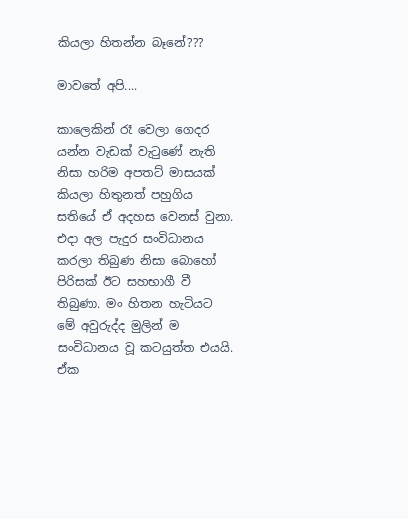කියලා හිතන්න බෑනේ???

මාවතේ අපි....

කාලෙකින් රෑ වෙලා ගෙදර යන්න වැඩක් වැටු‍ණේ නැති නිසා හරිම අපතට් මාසයක් කියලා හිතුනත් පහුගිය සතියේ ඒ අදහස වෙනස් වුනා. එදා අල පැදුර සංවිධානය කරලා තිබුණ නිසා බොහෝ පිරිසක් ඊට සහභාගී වී තිබුණා. මං හිතන හැටියට මේ අවුරුද්ද මුලින් ම සංවිධානය වූ කටයුත්ත එයයි. ඒක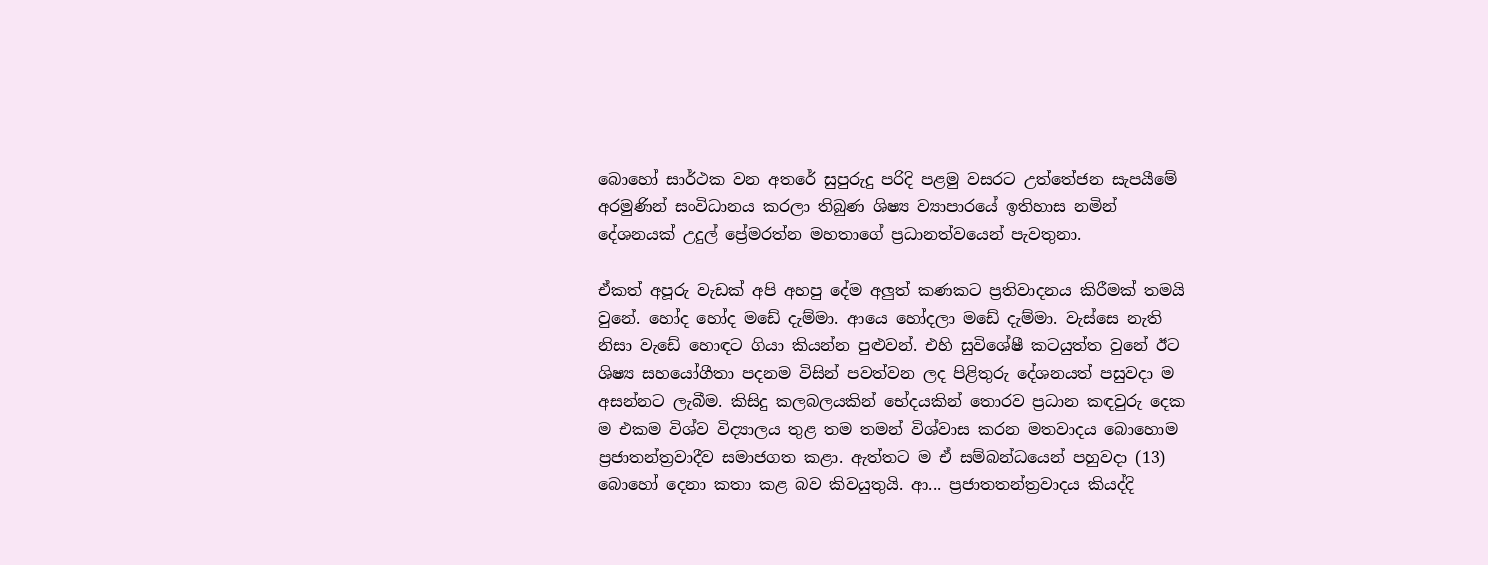බොහෝ සාර්ථක වන අතරේ සුපුරුදු පරිදි පළමු වසරට උත්තේජන සැපයීමේ අරමුණින් සංවිධානය කරලා තිබුණ ශිෂ්‍ය ව්‍යාපාරයේ ඉතිහාස නමින් දේශනයක් උදුල් ප්‍රේමරත්න මහතාගේ ප්‍රධානත්වයෙන් පැවතුනා.

ඒකත් අපූරු වැඩක් අපි අහපු දේම අලුත් කණකට ප්‍රතිවාදනය කිරීමක් තමයි වුනේ. හෝද හෝද මඩේ දැම්මා. ආයෙ හෝදලා මඩේ දැම්මා. වැස්සෙ නැති නිසා වැඩේ හොඳට ගියා කියන්න පුළුවන්. එහි සුවිශේෂී කටයුත්ත වුනේ ඊට ශිෂ්‍ය සහයෝගීතා පදනම විසින් පවත්වන ලද පිළිතුරු දේශනයත් පසුවදා ම අසන්නට ලැබීම. කිසිදු කලබලයකින් භේදයකින් තොරව ප්‍රධාන කඳවුරු දෙක ම එකම විශ්ව විද්‍යාලය තුළ තම තමන් විශ්වාස කරන මතවාදය බොහොම ප්‍රජාතන්ත්‍රවාදීව සමාජගත කළා. ඇත්තට ම ඒ සම්බන්ධයෙන් පහුවදා (13) බොහෝ දෙනා කතා කළ බව කිවයුතුයි. ආ... ප්‍රජාතතන්ත්‍රවාදය කියද්දි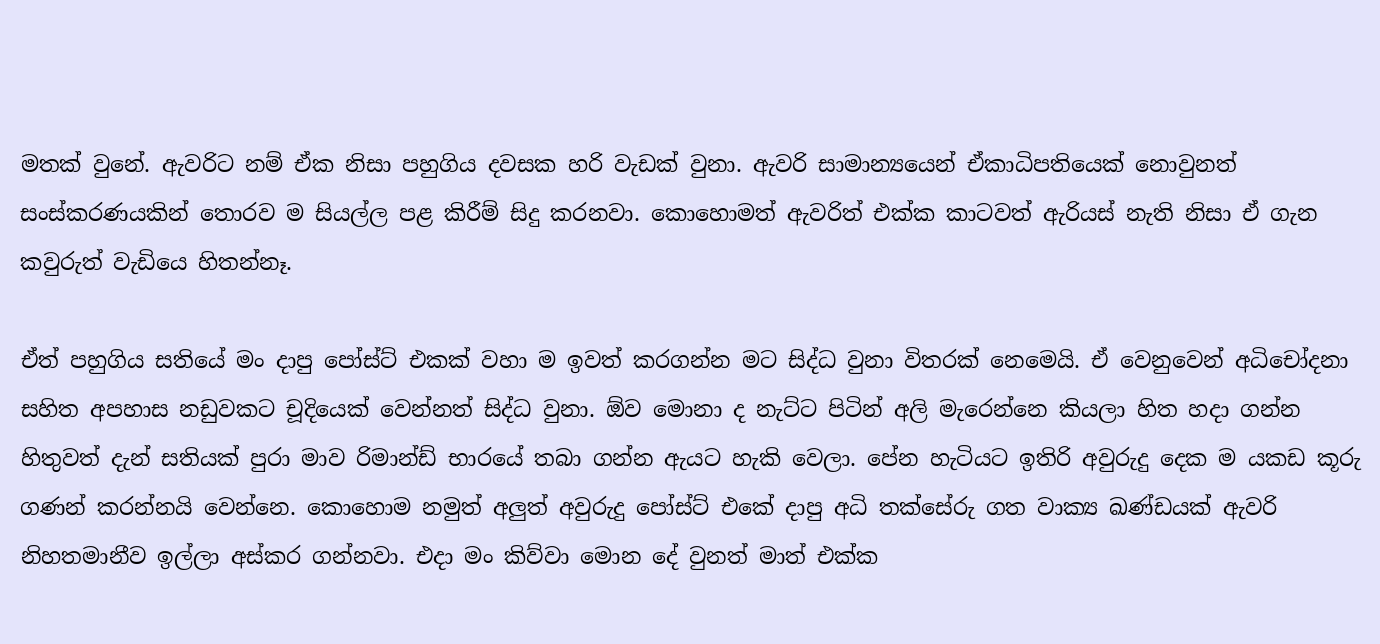මතක් වුනේ. ඇවරිට නම් ඒක නිසා පහුගිය දවසක හරි වැඩක් වුනා. ඇවරි සාමාන්‍යයෙන් ඒකාධිපතියෙක් නොවුනත් සංස්කරණයකින් තොරව ම සියල්ල පළ කිරීම් සිදු කරනවා. කොහොමත් ඇවරිත් එක්ක කාටවත් ඇරියස් නැති නිසා ඒ ගැන කවුරුත් වැඩියෙ හිතන්නෑ.

ඒත් පහුගිය සතියේ මං දාපු පෝස්ට් එකක් වහා ම ඉවත් කරගන්න මට සිද්ධ වුනා විතරක් නෙමෙයි. ඒ වෙනුවෙන් අධිචෝදනා සහිත අපහාස නඩුවකට චූදියෙක් වෙන්නත් සිද්ධ වුනා. ඕව මොනා ද නැට්ට පිටින් අලි මැරෙන්නෙ කියලා හිත හදා ගන්න හිතුවත් දැන් සතියක් පුරා මාව රිමාන්ඩ් භාරයේ තබා ගන්න ඇයට හැකි වෙලා. පේන හැටියට ඉතිරි අවුරුදු දෙක ම යකඩ කූරු ගණන් කරන්නයි වෙන්නෙ. කොහොම නමුත් අලුත් අවුරුදු පෝස්ට් එකේ දාපු අධි තක්සේරු ගත වාක්‍ය ඛණ්ඩයක් ඇවරි නිහතමානීව ඉල්ලා අස්කර ගන්නවා. එදා මං කිව්වා මොන දේ වුනත් මාත් එක්ක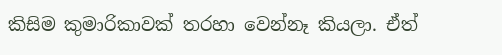කිසිම කුමාරිකාවක් තරහා වෙන්නෑ කියලා. ඒත්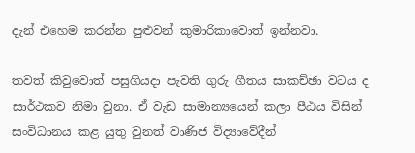දැන් එහෙම කරන්න පුළුවන් කුමාරිකාවොත් ඉන්නවා.

තවත් කිවුවොත් පසුගියදා පැවති ගුරු ගීතය සාකච්ඡා වටය ද සාර්ථකව නිමා වුනා. ඒ වැඩ සාමාන්‍යයෙන් කලා පීඨය විසින් සංවිධානය කළ යුතු වුනත් වාණිජ විද්‍යාවේදීන්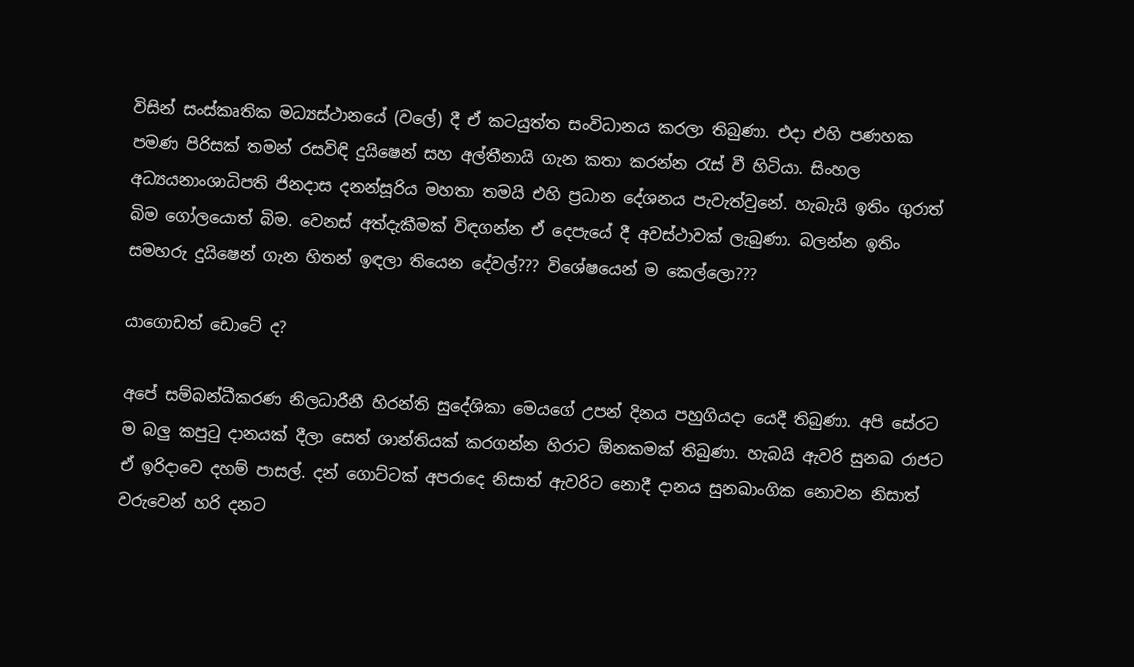විසින් සංස්කෘතික මධ්‍යස්ථානයේ (වලේ) දී ඒ කටයුත්ත සංවිධානය කරලා තිබුණා. එදා එහි පණහක පමණ පිරිසක් තමන් රසවිඳි දුයිෂෙන් සහ අල්තීනායි ගැන කතා කරන්න රැස් වී හිටියා. සිංහල අධ්‍යයනාංශාධිපති ජිනදාස දනන්සූරිය මහතා තමයි එහි ප්‍රධාන දේශනය පැවැත්වුනේ. හැබැයි ඉතිං ගුරා‍ත් බිම ගෝලයොත් බිම. වෙනස් අත්දැකීමක් විඳගන්න ඒ දෙපැයේ දී අවස්ථාවක් ලැබුණා. බලන්න ඉතිං සමහරු දුයිෂෙන් ගැන හිතන් ඉඳලා තියෙන දේවල්??? විශේෂයෙන් ම කෙල්ලො???

යාගොඩත් ඩොටේ ද?

අපේ සම්බන්ධීකරණ නිලධාරීනී හිරන්ති සුදේශිකා මෙයගේ උපන් දිනය පහුගියදා යෙදී තිබුණා. අපි සේරට ම බලු කපුටු දානයක් දීලා සෙත් ශාන්තියක් කරගන්න හිරාට ඕනකමක් තිබුණා. හැබයි ඇවරි සුනඛ රාජට ඒ ඉරිදාවෙ දහම් පාසල්. දන් ගොට්ටක් අපරාදෙ නිසාත් ඇවරිට නොදී දානය සුනඛාංගික නොවන නිසාත් වරුවෙන් හරි දනට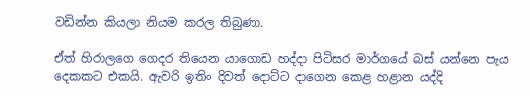වඩින්න කියලා නියම කරල තිබුණා.

ඒත් හිරාලගෙ ගෙදර තියෙන යාගොඩ හද්දා පිටිසර මාර්ගයේ බස් යන්නෙ පැය දෙකකට එකයි. ඇවරි ඉතිං දිවත් දොට්ට දාගෙන කෙළ හළාන යද්දි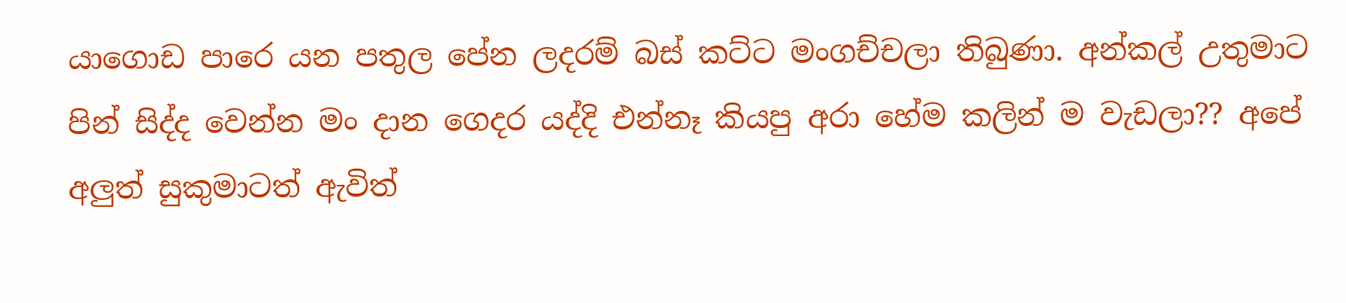යාගොඩ පාරෙ යන පතුල පේන ලදරම් බස් කට්ට මංගච්චලා තිබුණා. අන්කල් උතුමාට පින් සිද්ද වෙන්න මං දාන ගෙදර යද්දි එන්නෑ කියපු අරා හේම කලින් ම වැඩලා?? අපේ අලුත් සුකුමාටත් ඇවිත්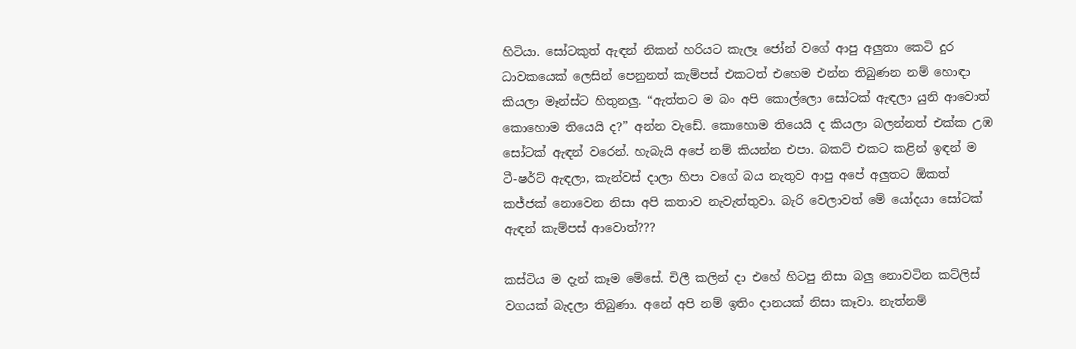හිටියා. සෝටකුත් ඇඳන් නිකන් හරියට කැලෑ ජෝන් වගේ ආපු අලුතා කෙටි දුර ධාවකයෙක් ලෙසින් පෙනුනත් කැම්පස් එකටත් එහෙම එන්න තිබුණන නම් හොඳා කියලා මෑන්ස්ට හිතුනලු. “ඇත්තට ම බං අපි කොල්ලො සෝටක් ඇඳලා යුනි ආවොත් කොහොම තියෙයි ද?” අන්න වැඩේ. කොහොම තියෙයි ද කියලා බලන්නත් එක්ක උඹ සෝටක් ඇඳන් වරෙන්. හැබැයි අපේ නම් කියන්න එපා. බකට් එකට කළින් ඉඳන් ම ටී-ෂර්ට් ඇඳලා, කැන්වස් දාලා හිපා වගේ බය නැතුව ආපු අපේ අලුතට ඕකත් කජ්ජක් නොවෙන නිසා අපි කතාව නැවැත්තුවා. බැරි වෙලාවත් මේ යෝදයා සෝටක් ඇඳන් කැම්පස් ආවොත්???

කස්ටිය ම දැන් කෑම මේසේ. චිලී කලින් දා එහේ හිටපු නිසා බලු නොවටින කට්ලිස් වගයක් බැදලා තිබුණා. අනේ අපි නම් ඉතිං දානයක් නිසා කෑවා. නැත්නම්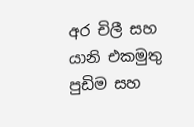අර චිලී සහ යානි එකමුතු පුඩිම සහ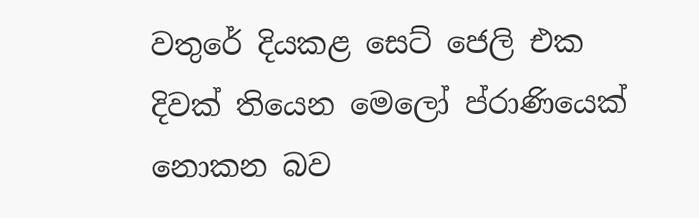වතුරේ දියකළ සෙට් ජෙලි එක දිවක් තියෙන මෙලෝ ප්රාණියෙක් නොකන බව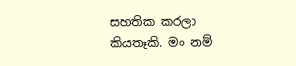සහතික කරලා කියතෑකි. මං නම්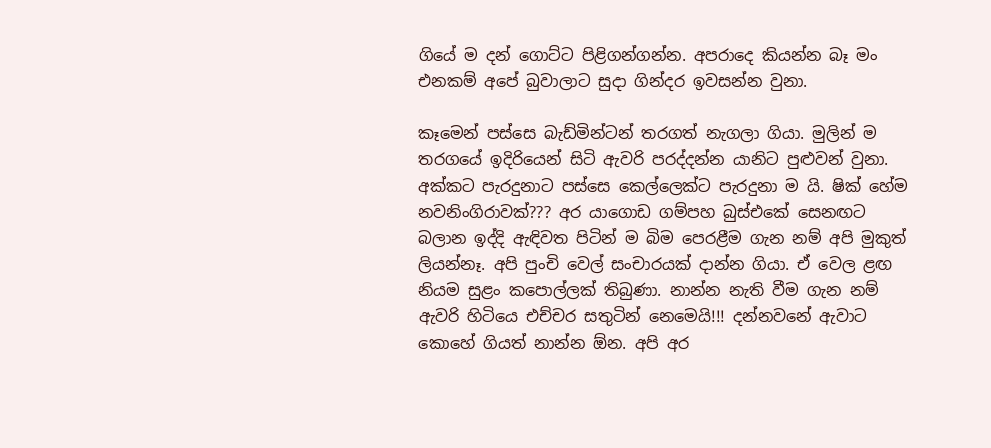ගියේ ම දන් ගොට්ට පිළිගන්ගන්න. අපරාදෙ කියන්න බෑ මං එනකම් අපේ බුවාලාට සුදා ගින්දර ඉවසන්න වුනා.

කෑමෙන් පස්සෙ බැඩ්මින්ටන් තරගත් නැගලා ගියා. මුලින් ම තරගයේ ඉදිරියෙන් සිටි ඇවරි පරද්දන්න යානිට පුළුවන් වුනා. අක්කට පැරදුනාට පස්සෙ කෙල්ලෙක්ට පැරදුනා ම යි. ෂික් හේම නවනිංගිරාවක්??? අර යාගොඩ ගම්පහ බුස්එකේ සෙනඟට බලාන ඉද්දි ඇඳිවත පිටින් ම බිම පෙරළීම ගැන නම් අපි මුකුත් ලියන්නෑ. අපි පුංචි වෙල් සංචාරයක් දාන්න ගියා. ඒ වෙල ළඟ නියම සුළං කපොල්ලක් තිබුණා. නාන්න නැති වීම ගැන නම් ඇවරි හිටියෙ එච්චර සතුටින් නෙමෙයි!!! දන්නවනේ ඇවාට කොහේ ගියත් නාන්න ඕන. අපි අර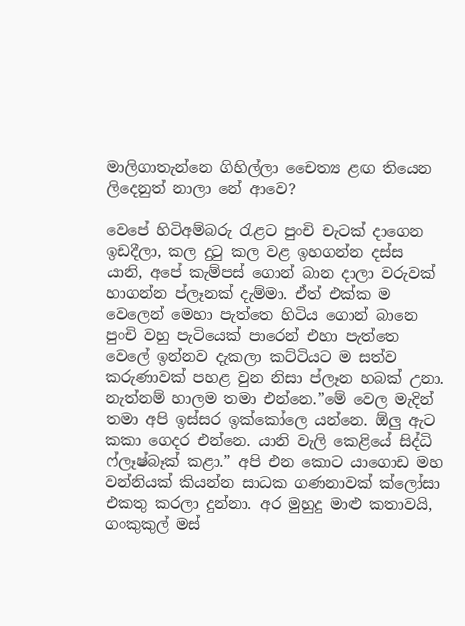මාලිගාතැන්නෙ ගිහිල්ලා චෛත්‍ය ළඟ තියෙන ලිදෙනුත් නාලා නේ ආවෙ?

වෙපේ හිටිඅම්බරු රැළට පුංචි චැටක් දාගෙන ඉඩදීලා, කල දුටු කල වළ ඉහගන්න දස්ස යානි, අපේ කැම්පස් ගොන් බාන දාලා වරුවක් හාගන්න ප්ලෑනක් දැම්මා. ඒත් එක්ක ම වෙලෙන් මෙහා පැත්තෙ හිටිය ගොන් බානෙ පුංචි වහු පැටියෙක් පාරෙන් එහා පැත්තෙ වෙලේ ඉන්නව දැකලා කට්ටියට ම සත්ව කරුණාවක් පහළ වුන නිසා ප්ලෑන හබක් උනා. නැත්නම් හාලම තමා එන්නෙ.”මේ වෙල මැදින් තමා අපි ඉස්සර ඉක්කෝලෙ යන්නෙ. ඕලු ඇට කකා ගෙදර එන්නෙ. යානි වැලි කෙළියේ සිද්ධි ෆ්ලෑෂ්බෑක් කළා.” අපි එන කොට යාගොඩ මහ වන්නියක් කියන්න සාධක ගණනාවක් ක්ලෝසා එකතු කරලා දුන්නා. අර මුහුදු මාළු කතාවයි, ගංකුකුල් මස්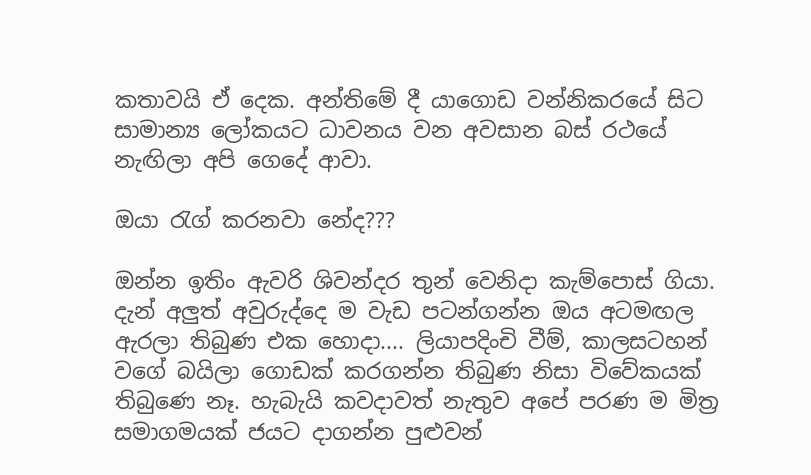කතාවයි ඒ දෙක. අන්තිමේ දී යාගොඩ වන්නිකරයේ සිට සාමාන්‍ය ලෝකයට ධාවනය වන අවසාන බස් රථයේ නැඟිලා අපි ගෙදේ ආවා.

ඔයා රැග් කරනවා නේද???

ඔන්න ඉතිං ඇවරි ශිවන්දර තුන් වෙනිදා කැම්පොස් ගියා. දැන් අලුත් අවුරුද්දෙ ම වැඩ පටන්ගන්න ඔය අටමඟල ඇරලා තිබුණ එක හොදා.... ලියාපදිංචි වීම්, කාලසටහන් වගේ බයිලා ගොඩක් කරගන්න තිබුණ නිසා විවේකයක් තිබුණෙ නෑ. හැබැයි කවදාවත් නැතුව අපේ පරණ ම මිත්‍ර සමාගමයක් ජයට දාගන්න පුළුවන්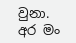වුනා. අර මං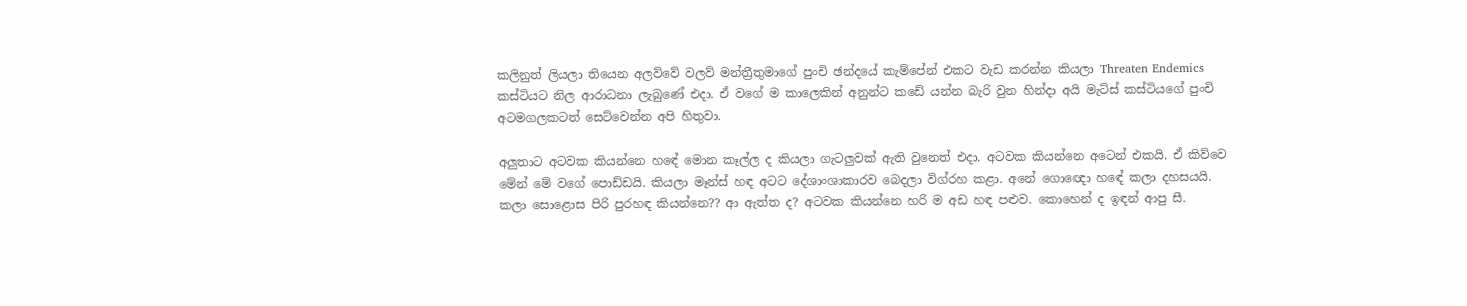කලිනුත් ලියලා තියෙන අලව්වේ වලව් මන්ත්‍රීතුමාගේ පුංචි ඡන්දයේ කැම්පේන් එකට වැඩ කරන්න කියලා Threaten Endemics කස්ටියට නිල ආරාධනා ලැබුණේ එදා. ඒ වගේ ම කාලෙකින් අනුන්ට කඩේ යන්න බැරි වුන හින්දා අයි මැට්ස් කස්ටියගේ පුංචි අටමගලකටත් සෙට්වෙන්න අපි හිතුවා.

අලුතාට අටවක කියන්නෙ හ‍ඳේ මොන කෑල්ල ද කියලා ගැටලුවක් ඇති වුනෙත් එදා. අටවක කියන්නෙ අටෙන් එකයි. ඒ කිව්වෙ මේන් මේ වගේ පොඩ්ඩයි. කියලා මෑන්ස් හඳ අටට දේශාංශාකාරව බෙදලා විග්රහ කළා. අනේ ගොඥො හ‍‍ඳේ කලා දහසයයි. කලා සොළොස පිරි පුරහඳ කියන්නෙ?? ආ ඇත්ත ද? අටවක කියන්නෙ හරි ම අඩ හඳ පළුව. කොහෙන් ද ඉඳන් ආපු සී.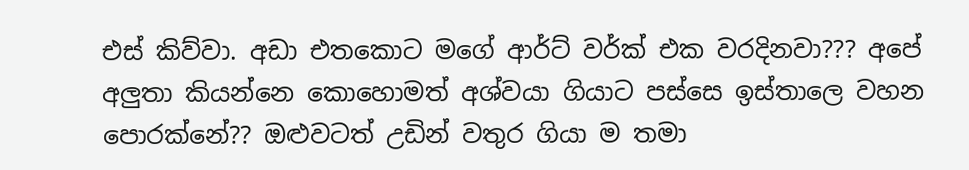එස් කිව්වා. අඩා එතකොට මගේ ආර්ට් වර්ක් එක වරදිනවා??? අපේ අලුතා කියන්නෙ කොහොමත් අශ්වයා ගියාට පස්සෙ ඉස්තාලෙ වහන පො‍රක්නේ?? ඔළුවටත් උඩින් වතුර ගියා ම තමා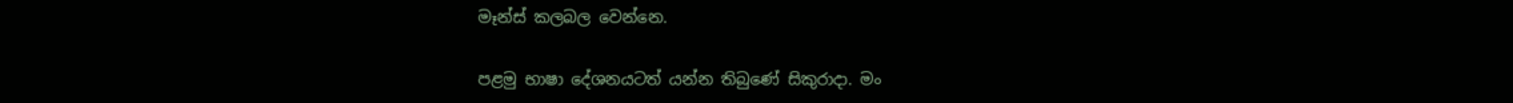මෑන්ස් කලබල වෙන්නෙ.

පළමු භාෂා දේශනයටත් යන්න තිබුණේ සිකුරාදා. මං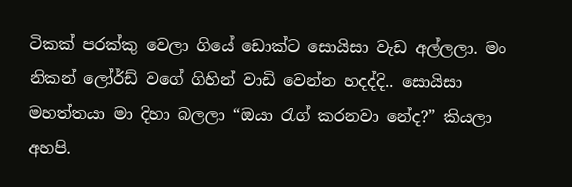ටිකක් පරක්කු වෙලා ගියේ ඩොක්ට සොයිසා වැඩ අල්ලලා. මං නිකන් ලෝර්ඩ් වගේ ගිහින් වාඩි වෙන්න හදද්දි.. සොයිසා මහත්තයා මා දිහා බලලා “ඔයා රැග් කරනවා නේද?” කියලා අහපි.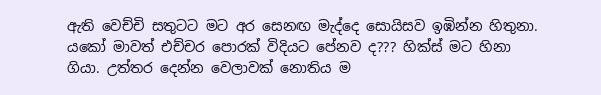ඇති වෙච්චි සතුටට මට අර සෙනඟ මැද්දෙ සොයිසව ඉඹින්න හිතුනා. යකෝ මාවත් එච්චර පොරක් විදියට පේනව ද??? හික්ස් මට හිනා ගියා. උත්තර දෙන්න වෙලාවක් නොතිය ම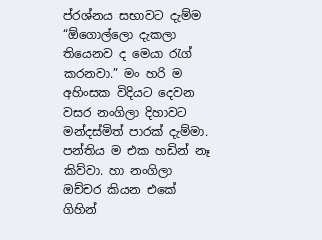ප්රශ්නය සභාවට දැම්ම “ඕගොල්ලො දැකලා තියෙනව ද මෙයා රැග් කරනවා.” මං හරි ම අහිංසක විදියට දෙවන වසර නංගිලා දිහාවට මන්දස්මිත් පාරක් දැම්මා. පන්තිය ම එක හඩින් නෑ කිව්වා. හා නංගිලා ඔච්චර කියන එකේ ගිහින්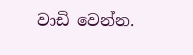වාඩි වෙන්න.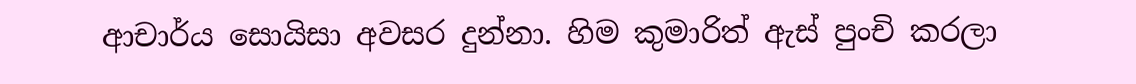ආචාර්ය සොයිසා අවසර දුන්නා. හිම කුමාරිත් ඇස් පුංචි කරලා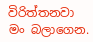විරිත්තනවා මං බලාගෙන.